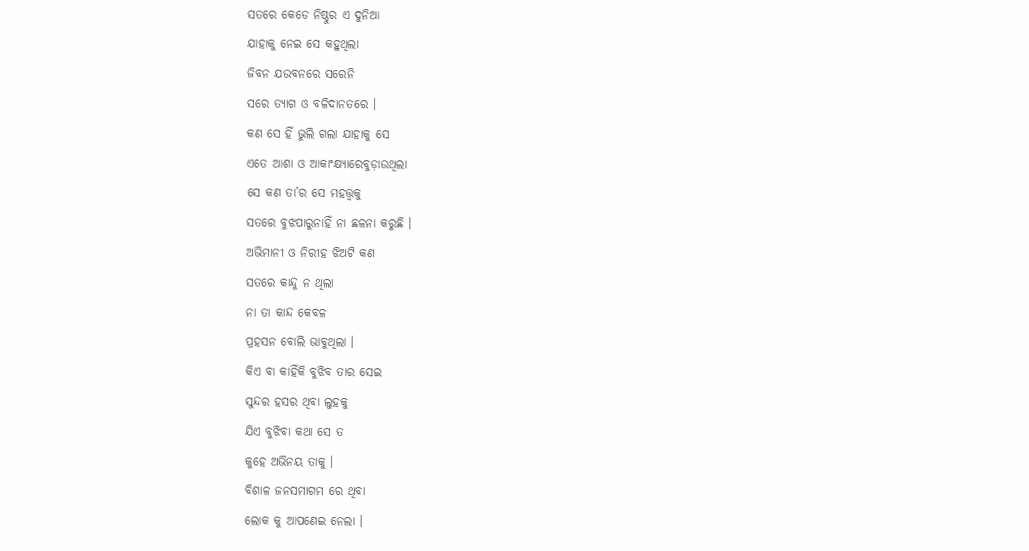ସତରେ କେଡେ ନିଷ୍ଠୁର ଏ ଦୁନିଆ
ଯାହାକୁ ନେଇ ସେ କହୁଥିଲା
ଜିବନ ଯଉବନରେ ସରେନି
ସରେ ତ୍ୟାଗ ଓ ବଳିଦାନତରେ ।
କଣ ସେ ହିଁ ଭୁଲି ଗଲା ଯାହାକୁ ସେ
ଏତେ ଆଶା ଓ ଆକାଂକ୍ଷ୍ୟାରେବୁଡ଼ାଉଥିଲା
ସେ କଣ ତା’ର ସେ ମହତ୍ତ୍ଵକୁ
ସତରେ ବୁଝପାରୁନାହିଁ ନା ଛଳନା କରୁଛି ।
ଅଭିମାନୀ ଓ ନିରୀହ ଝିଅଟି କଣ
ସତରେ କାନ୍ଦୁ ନ ଥିଲା
ନା ତା କାନ୍ଦ କେବଳ
ପ୍ରହସନ ବୋଲି ଭାବୁଥିଲା ।
କିଏ ବା କାହିଁକି ବୁଝିବ ତାର ସେଇ
ସୁନ୍ଦର ହସର ଥିବା ଲୁହକୁ
ଯିଏ ବୁଝିବା କଥା ସେ ତ
କୁହେ ଅଭିନୟ ତାକୁ ।
ବିଶାଳ ଜନସମାଗମ ରେ ଥିବା
ଲୋକ କୁ ଆପଣେଇ ନେଲା ।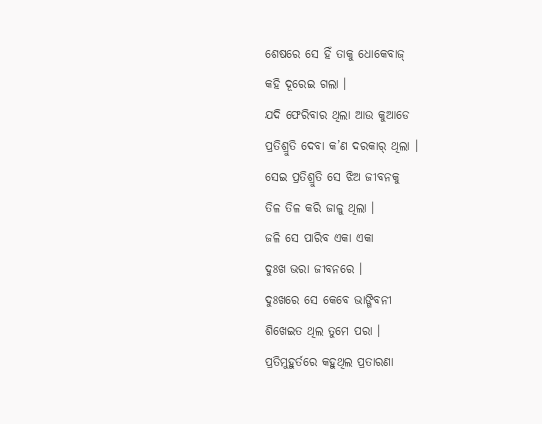ଶେଷରେ ସେ ହିଁ ତାକୁ ଧୋକେବାଜ୍
କହି ଦୂରେଇ ଗଲା ।
ଯଦି ଫେରିବାର ଥିଲା ଆଉ କୁଆଡେ
ପ୍ରତିଶ୍ରୁତି ଦେବା କ’ଣ ଦରକାର୍ ଥିଲା ।
ସେଇ ପ୍ରତିଶ୍ରୁତି ସେ ଝିଅ ଜୀବନକୁ
ତିଳ ତିଳ କରି ଜାଳୁ ଥିଲା ।
ଜଳି ସେ ପାରିବ ଏକା ଏକା
ଦୁଃଖ ଭରା ଜୀବନରେ ।
ଦୁଃଖରେ ସେ କେବେ ଭାଙ୍ଗିବନୀ
ଶିଖେଇତ ଥିଲ ତୁମେ ପରା ।
ପ୍ରତିମୁହୁର୍ତରେ କହୁଥିଲ ପ୍ରତାରଣା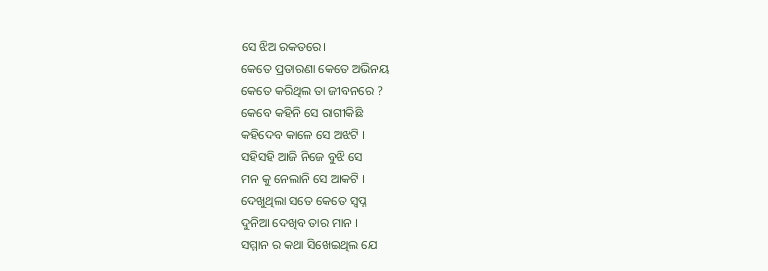ସେ ଝିଅ ରକତରେ।
କେତେ ପ୍ରତାରଣା କେତେ ଅଭିନୟ
କେତେ କରିଥିଲ ତା ଜୀବନରେ ?
କେବେ କହିନି ସେ ରାଗୀକିଛି
କହିଦେବ କାଳେ ସେ ଅଝଟି ।
ସହିସହି ଆଜି ନିଜେ ବୁଝି ସେ
ମନ କୁ ନେଲାନି ସେ ଆକଟି ।
ଦେଖୁଥିଲା ସତେ କେତେ ସ୍ୱପ୍ନ
ଦୁନିଆ ଦେଖିବ ତାର ମାନ ।
ସମ୍ମାନ ର କଥା ସିଖେଇଥିଲ ଯେ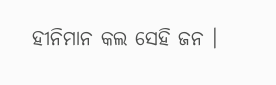ହୀନିମାନ କଲ ସେହି ଜନ ।